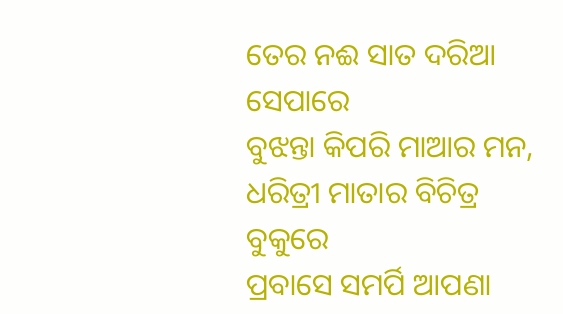ତେର ନଈ ସାତ ଦରିଆ ସେପାରେ
ବୁଝନ୍ତା କିପରି ମାଆର ମନ,
ଧରିତ୍ରୀ ମାତାର ବିଚିତ୍ର ବୁକୁରେ
ପ୍ରବାସେ ସମର୍ପି ଆପଣା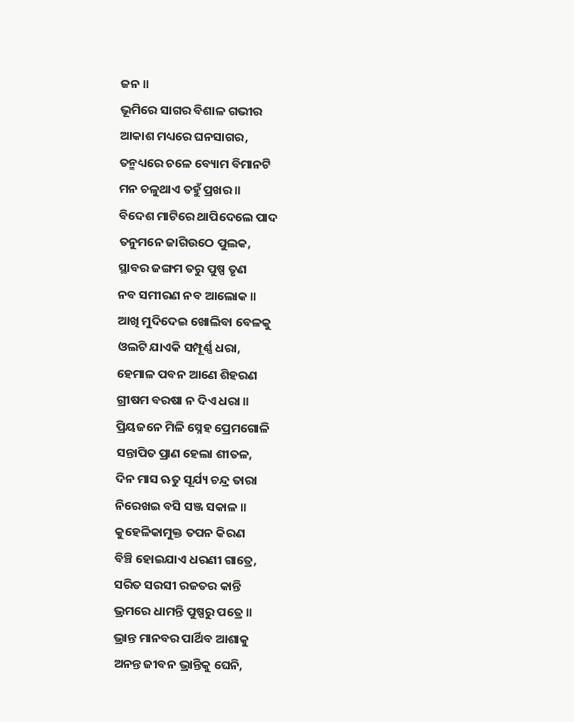ଜନ ॥
ଭୂମିରେ ସାଗର ବିଶାଳ ଗଭୀର
ଆକାଶ ମଧ୍ୟରେ ଘନସାଗର,
ତନ୍ମଧ୍ୟରେ ଚଳେ ବ୍ୟୋମ ବିମାନଟି
ମନ ଚଳୁଥାଏ ତହୁଁ ପ୍ରଖର ॥
ବିଦେଶ ମାଟିରେ ଥାପିଦେଲେ ପାଦ
ତନୁମନେ ଜାଗିଉଠେ ପୁଲକ,
ସ୍ଥାବର ଜଙ୍ଗମ ତରୁ ପୁଷ୍ପ ତୃଣ
ନବ ସମୀରଣ ନବ ଆଲୋକ ॥
ଆଖି ମୁଦିଦେଇ ଖୋଲିବା ବେଳକୁ
ଓଲଟି ଯାଏକି ସମ୍ପୂର୍ଣ୍ଣ ଧରା,
ହେମାଳ ପବନ ଆଣେ ଶିହରଣ
ଗ୍ରୀଷମ ବରଷା ନ ଦିଏ ଧରା ॥
ପ୍ରିୟଜନେ ମିଳି ସ୍ନେହ ପ୍ରେମଗୋଳି
ସନ୍ତାପିତ ପ୍ରାଣ ହେଲା ଶୀତଳ,
ଦିନ ମାସ ଋତୁ ସୂର୍ଯ୍ୟ ଚନ୍ଦ୍ର ତାରା
ନିରେଖଇ ବସି ସଞ୍ଜ ସକାଳ ॥
କୁହେଳିକାମୁକ୍ତ ତପନ କିରଣ
ବିଞ୍ଚି ହୋଇଯାଏ ଧରଣୀ ଗାତ୍ରେ,
ସରିତ ସରସୀ ରଜତର କାନ୍ତି
ଭ୍ରମରେ ଧାମନ୍ତି ପୁଷ୍ପରୁ ପତ୍ରେ ॥
ଭ୍ରାନ୍ତ ମାନବର ପାର୍ଥିବ ଆଶାକୁ
ଅନନ୍ତ ଜୀବନ ଭ୍ରାନ୍ତିକୁ ଘେନି,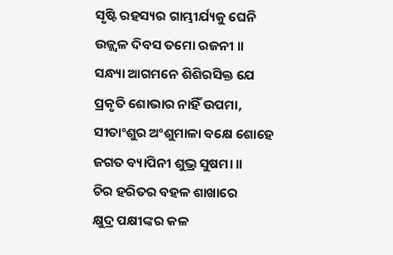ସୃଷ୍ଟି ରହସ୍ୟର ଗାମ୍ଭୀର୍ଯ୍ୟକୁ ଘେନି
ଉଜ୍ଜ୍ୱଳ ଦିବସ ତମୋ ରଜନୀ ॥
ସନ୍ଧ୍ୟା ଆଗମନେ ଶିଶିରସିକ୍ତ ଯେ
ପ୍ରକୃତି ଶୋଭାର ନାହିଁ ଉପମା,
ସୀତାଂଶୁର ଅଂଶୁମାଳା ବକ୍ଷେ ଶୋହେ
ଜଗତ ବ୍ୟାପିନୀ ଶୁଭ୍ର ସୁଷମା ॥
ଚିର ହରିତର ବହଳ ଶାଖାରେ
କ୍ଷୁଦ୍ର ପକ୍ଷୀଙ୍କର କଳ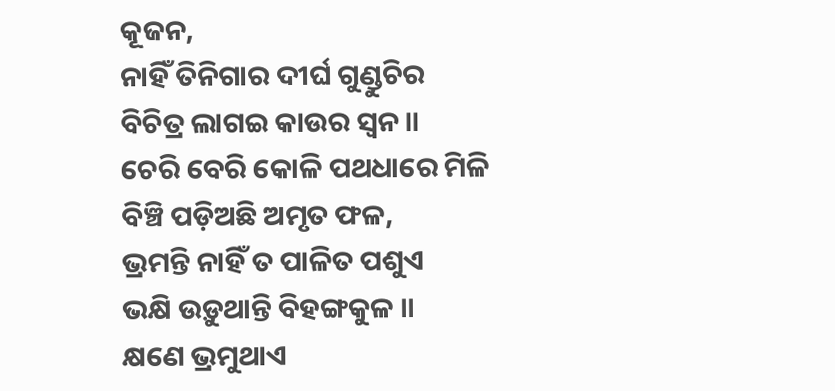କୂଜନ,
ନାହିଁ ତିନିଗାର ଦୀର୍ଘ ଗୁଣ୍ଡୁଚିର
ବିଚିତ୍ର ଲାଗଇ କାଉର ସ୍ଵନ ॥
ଚେରି ବେରି କୋଳି ପଥଧାରେ ମିଳି
ବିଞ୍ଚି ପଡ଼ିଅଛି ଅମୃତ ଫଳ,
ଭ୍ରମନ୍ତି ନାହିଁ ତ ପାଳିତ ପଶୁଏ
ଭକ୍ଷି ଉଡ଼ୁଥାନ୍ତି ବିହଙ୍ଗକୁଳ ॥
କ୍ଷଣେ ଭ୍ରମୁଥାଏ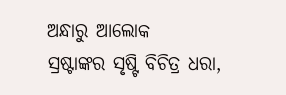ଅନ୍ଧାରୁ ଆଲୋକ
ସ୍ରଷ୍ଟାଙ୍କର ସୃଷ୍ଟି ବିଚିତ୍ର ଧରା,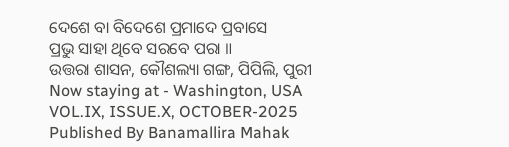ଦେଶେ ବା ବିଦେଶେ ପ୍ରମାଦେ ପ୍ରବାସେ
ପ୍ରଭୁ ସାହା ଥିବେ ସରବେ ପରା ॥
ଉତ୍ତରା ଶାସନ, କୌଶଲ୍ୟା ଗଙ୍ଗ, ପିପିଲି, ପୁରୀ
Now staying at - Washington, USA
VOL.IX, ISSUE.X, OCTOBER-2025
Published By Banamallira Mahak